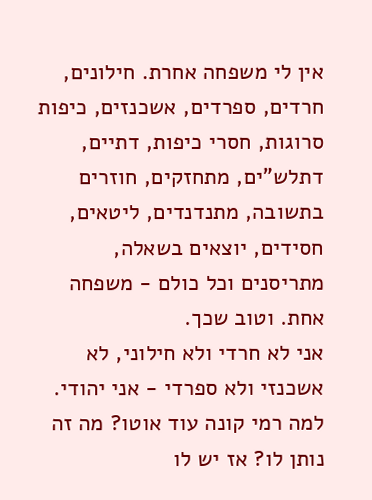אין לי משפחה אחרת. חילונים, חרדים, ספרדים, אשכנזים, כיפות סרוגות, חסרי כיפות, דתיים, דתלש"ים, מתחזקים, חוזרים בתשובה, מתנדנדים, ליטאים, חסידים, יוצאים בשאלה, מתריסנים וכל כולם - משפחה אחת. וטוב שכך.
אני לא חרדי ולא חילוני, לא אשכנזי ולא ספרדי - אני יהודי.
למה רמי קונה עוד אוטו? מה זה נותן לו? אז יש לו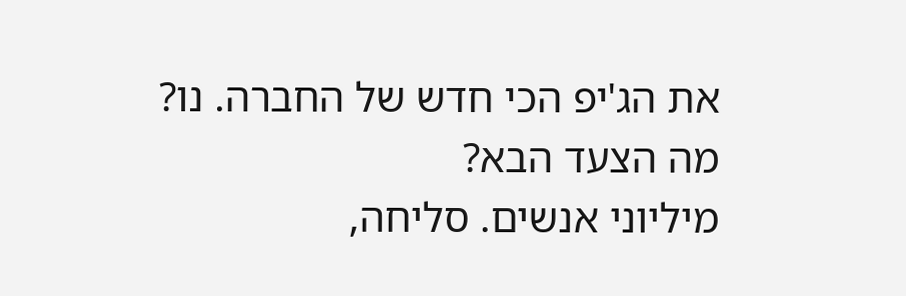את הג'יפ הכי חדש של החברה. נו?
מה הצעד הבא?
מיליוני אנשים. סליחה,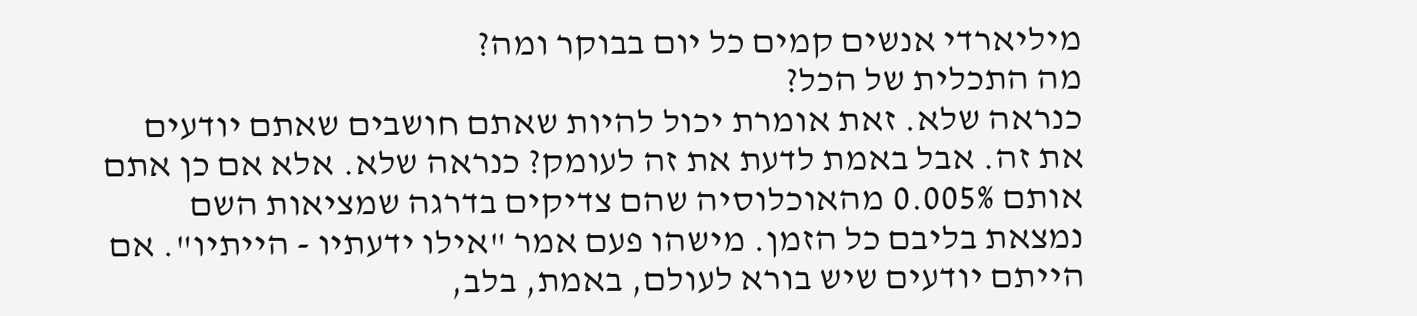מיליארדי אנשים קמים כל יום בבוקר ומה?
מה התכלית של הכל?
כנראה שלא. זאת אומרת יכול להיות שאתם חושבים שאתם יודעים את זה. אבל באמת לדעת את זה לעומק? כנראה שלא. אלא אם כן אתם אותם 0.005% מהאוכלוסיה שהם צדיקים בדרגה שמציאות השם נמצאת בליבם כל הזמן. מישהו פעם אמר "אילו ידעתיו - הייתיו". אם הייתם יודעים שיש בורא לעולם, באמת, בלב,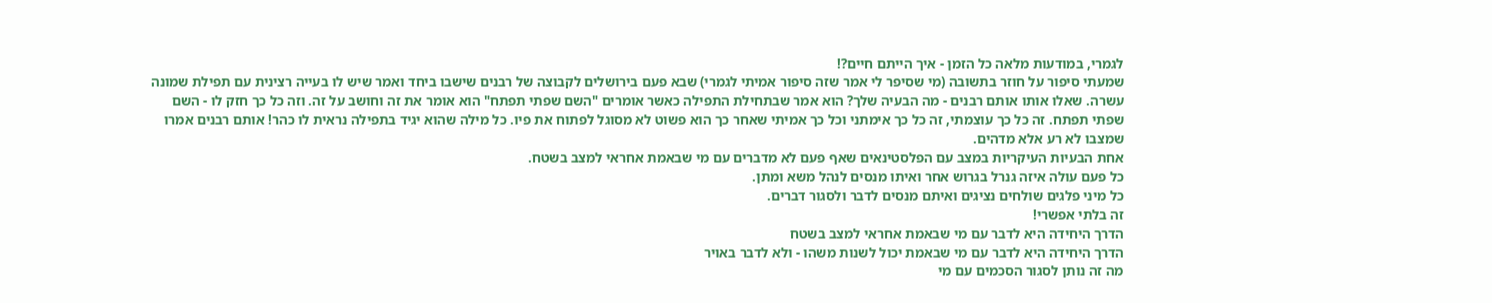לגמרי, במודעות מלאה כל הזמן - איך הייתם חיים?!
שמעתי סיפור על חוזר בתשובה (מי שסיפר לי אמר שזה סיפור אמיתי לגמרי) שבא פעם בירושלים לקבוצה של רבנים שישבו ביחד ואמר שיש לו בעייה רצינית עם תפילת שמונה עשרה. שאלו אותו אותם רבנים - מה הבעיה שלך? הוא אמר שבתחילת התפילה כאשר אומרים "השם שפתי תפתח" הוא אומר את זה וחושב על זה. וזה כל כך חזק לו - השם שפתי תפתח. זה כל כך עוצמתי, זה כל כך אימתני וכל כך אמיתי שאחר כך הוא פשוט לא מסוגל לפתוח את פיו. כל מילה שהוא יגיד בתפילה נראית לו כהר! אותם רבנים אמרו שמצבו לא רע אלא מדהים.
אחת הבעיות העיקריות במצב עם הפלסטינאים שאף פעם לא מדברים עם מי שבאמת אחראי למצב בשטח.
כל פעם עולה איזה גנרל בגרוש אחר ואיתו מנסים לנהל משא ומתן.
כל מיני פלגים שולחים נציגים ואיתם מנסים לדבר ולסגור דברים.
זה בלתי אפשרי!
הדרך היחידה היא לדבר עם מי שבאמת אחראי למצב בשטח
הדרך היחידה היא לדבר עם מי שבאמת יכול לשנות משהו - ולא לדבר באויר
מה זה נותן לסגור הסכמים עם מי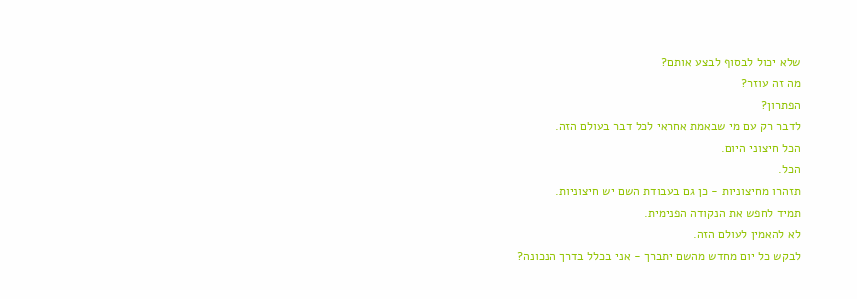שלא יכול לבסוף לבצע אותם?
מה זה עוזר?
הפתרון?
לדבר רק עם מי שבאמת אחראי לכל דבר בעולם הזה.
הכל חיצוני היום.
הכל.
תזהרו מחיצוניות - כן גם בעבודת השם יש חיצוניות.
תמיד לחפש את הנקודה הפנימית.
לא להאמין לעולם הזה.
לבקש כל יום מחדש מהשם יתברך - אני בכלל בדרך הנכונה?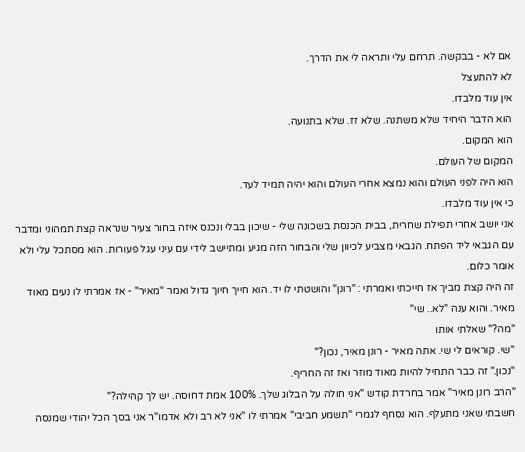אם לא - בבקשה. תרחם עלי ותראה לי את הדרך.
לא להתעצל
אין עוד מלבדו.
הוא הדבר היחיד שלא משתנה. שלא זז. שלא בתנועה.
הוא המקום.
המקום של העולם.
הוא היה לפני העולם והוא נמצא אחרי העולם והוא יהיה תמיד לעד.
כי אין עוד מלבדו.
אני יושב אחרי תפילת שחרית, בבית הכנסת בשכונה שלי - שיכון בבלי ונכנס איזה בחור צעיר שנראה קצת תמהוני ומדבר עם הגבאי ליד הפתח. הגבאי מצביע לכיוון שלי והבחור הזה מגיע ומתיישב לידי עם עיני עגל פעורות. הוא מסתכל עלי ולא אומר כלום.
זה היה קצת מביך אז חייכתי ואמרתי : "רונן" והושטתי לו יד. הוא חייך חיוך גדול ואמר "מאיר" - אז אמרתי לו נעים מאוד מאיר. והוא ענה "לא.. שי"
"מה?" שאלתי אותו
"שי. קוראים לי שי. אתה מאיר - רונן מאיר, נכון?"
"נכון." זה כבר התחיל להיות מאוד מוזר ואז זה החריף.
"הרב רונן מאיר" אמר בחרדת קודש "אני חולה על הבלוג שלך. 100% אמת דחוסה. יש לך קהילה?"
חשבתי שאני מתעלף. הוא נסחף לגמרי "תשמע חביבי" אמרתי לו "אני לא רב ולא אדמו"ר אני בסך הכל יהודי שמנסה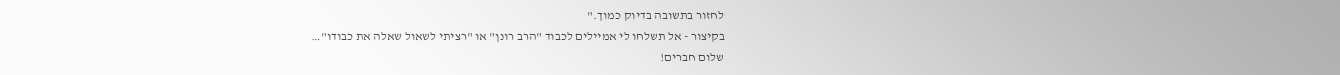לחזור בתשובה בדיוק כמוך."
בקיצור - אל תשלחו לי אמיילים לכבוד "הרב רונן" או "רציתי לשאול שאלה את כבודו"…
שלום חברים!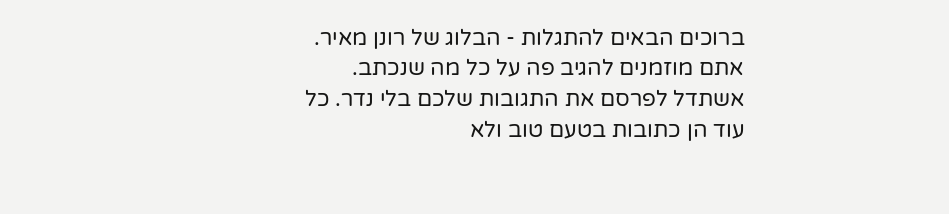ברוכים הבאים להתגלות - הבלוג של רונן מאיר. אתם מוזמנים להגיב פה על כל מה שנכתב. אשתדל לפרסם את התגובות שלכם בלי נדר. כל עוד הן כתובות בטעם טוב ולא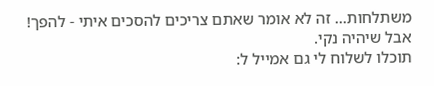משתלחות... זה לא אומר שאתם צריכים להסכים איתי - להפך! אבל שיהיה נקי.
תוכלו לשלוח לי גם אמייל ל: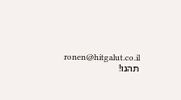ronen@hitgalut.co.il
תהנו!